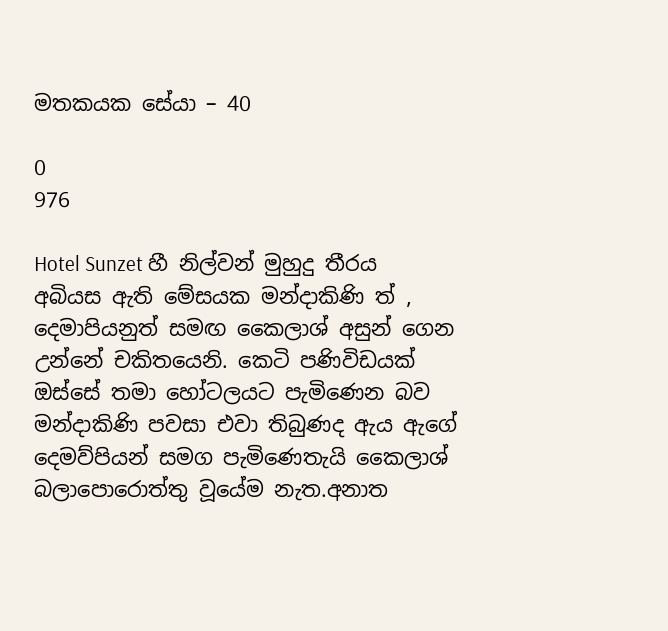මතකයක සේයා – 40

0
976

Hotel Sunzet හී නිල්වන් මුහුදු තීරය අබියස ඇති මේසයක මන්දාකිණි ත් , දෙමාපියනුත් සමඟ කෛලාශ් අසුන් ගෙන උන්නේ චකිතයෙනි. කෙටි පණිවිඩයක් ඔස්සේ තමා හෝටලයට පැමිණෙන බව මන්දාකිණි පවසා එවා තිබුණද ඇය ඇගේ දෙමව්පියන් සමග පැමිණෙතැයි කෛලාශ් බලාපොරොත්තු වූයේම නැත.අනාත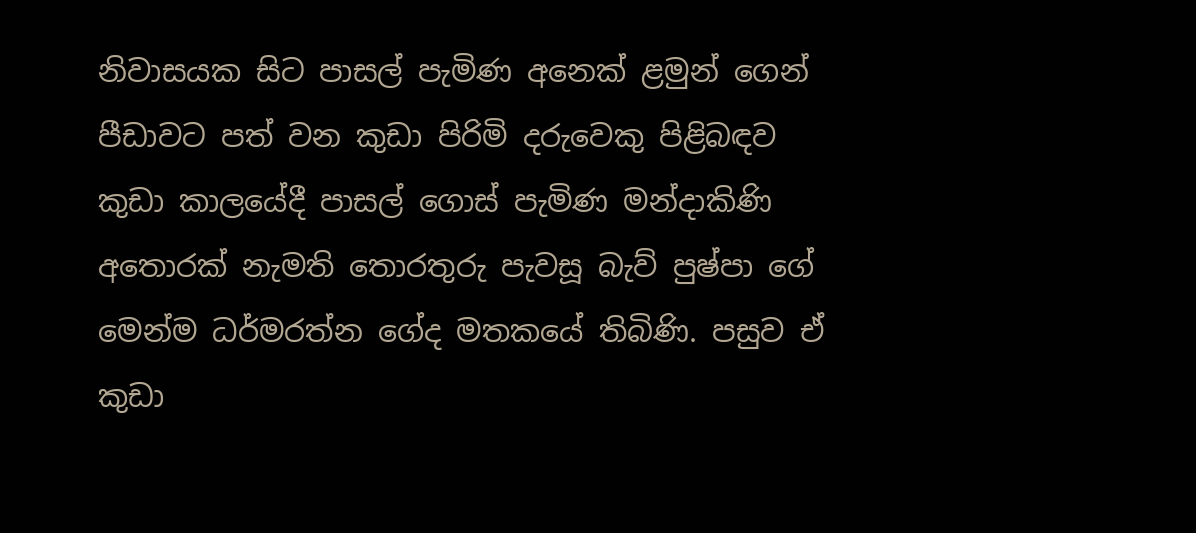නිවාසයක සිට පාසල් පැමිණ අනෙක් ළමුන් ගෙන් පීඩාවට පත් වන කුඩා පිරිමි දරුවෙකු පිළිබඳව කුඩා කාලයේදී පාසල් ගොස් පැමිණ මන්දාකිණි අතොරක් නැමති තොරතුරු පැවසූ බැව් පුෂ්පා ගේ මෙන්ම ධර්මරත්න ගේද මතකයේ තිබිණි. පසුව ඒ කුඩා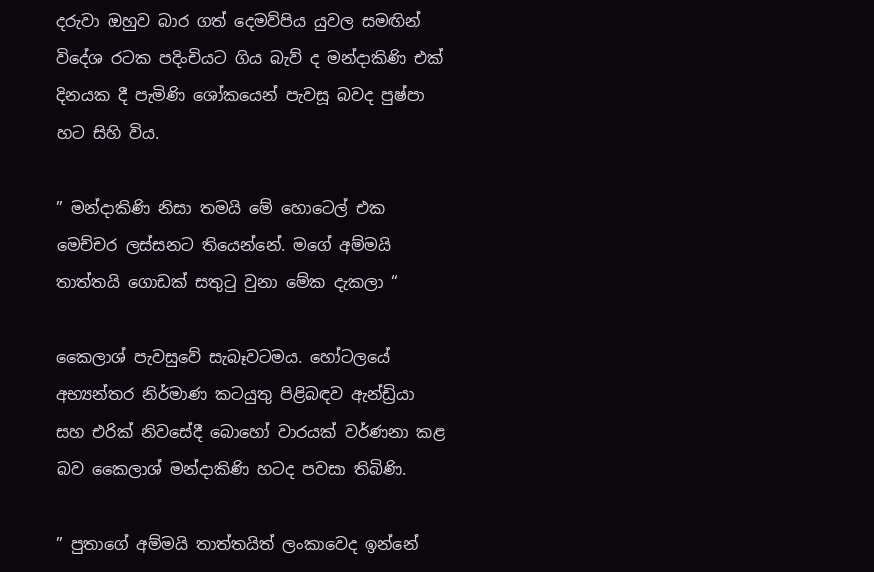දරුවා ඔහුව බාර ගත් දෙමව්පිය යුවල සමඟින් විදේශ රටක පදිංචියට ගිය බැව් ද මන්දාකිණි එක් දිනයක දී පැමිණි ශෝකයෙන් පැවසූ බවද පුෂ්පා හට සිහි විය.

” මන්දාකිණි නිසා තමයි මේ හොටෙල් එක මෙච්චර ලස්සනට තියෙන්නේ. මගේ අම්මයි තාත්තයි ගොඩක් සතුටු වුනා මේක දැකලා “

කෛලාශ් පැවසුවේ සැබෑවටමය. හෝටලයේ අභ්‍යන්තර නිර්මාණ කටයුතු පිළිබඳව ඇන්ඩ්‍රියා සහ එරික් නිවසේදී බොහෝ වාරයක් වර්ණනා කළ බව කෛලාශ් මන්දාකිණි හටද පවසා තිබිණි.

” පුතාගේ අම්මයි තාත්තයිත් ලංකාවෙද ඉන්නේ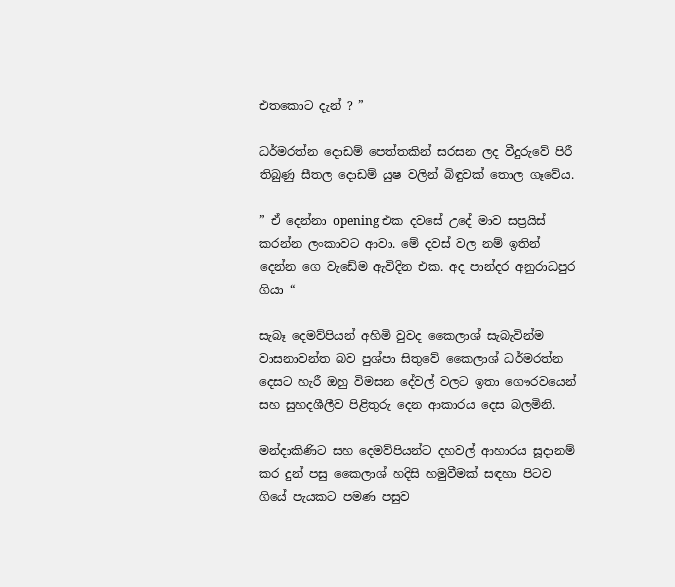එතකොට දැන් ? ”

ධර්මරත්න දොඩම් පෙත්තකින් සරසන ලද වීදුරුවේ පිරී තිබුණු සීතල දොඩම් යුෂ වලින් බිඳුවක් තොල ගෑවේය.

” ඒ දෙන්නා opening එක දවසේ උදේ මාව සප්‍රයිස් කරන්න ලංකාවට ආවා. මේ දවස් වල නම් ඉතින් දෙන්න ගෙ වැඩේම ඇවිදින එක. අද පාන්දර අනුරාධපුර ගියා “

සැබෑ දෙමව්පියන් අහිමි වුවද කෛලාශ් සැබැවින්ම වාසනාවන්ත බව පුශ්පා සිතුවේ කෛලාශ් ධර්මරත්න දෙසට හැරී ඔහු විමසන දේවල් වලට ඉතා ගෞරවයෙන් සහ සුහදශීලීව පිළිතුරු දෙන ආකාරය දෙස බලමිනි.

මන්දාකිණිට සහ දෙමව්පියන්ට දහවල් ආහාරය සූදානම් කර දුන් පසු කෛලාශ් හදිසි හමුවීමක් සඳහා පිටව ගියේ පැයකට පමණ පසුව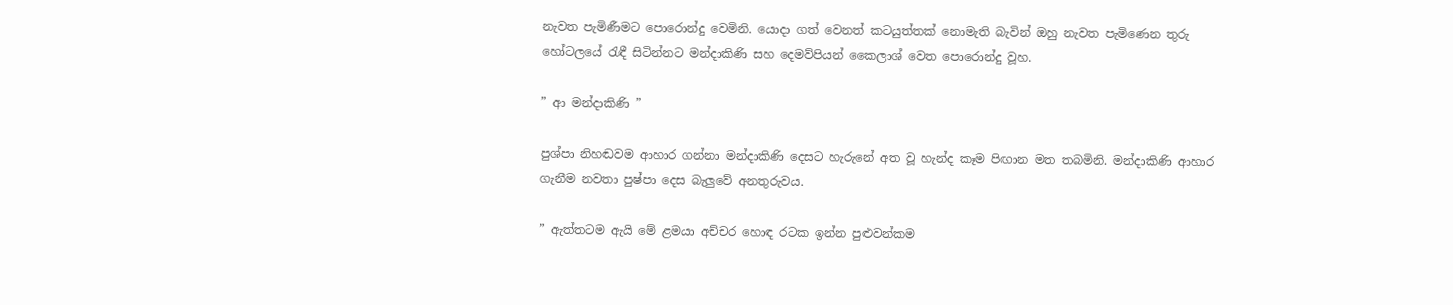නැවත පැමිණීමට පොරොන්දු වෙමිනි. යොදා ගත් වෙනත් කටයුත්තක් නොමැති බැවින් ඔහු නැවත පැමිණෙන තුරු හෝටලයේ රැඳී සිටින්නට මන්දාකිණි සහ දෙමව්පියන් කෛලාශ් වෙත පොරොන්දු වූහ.

” ආ මන්දාකිණි ”

පුශ්පා නිහඬවම ආහාර ගන්නා මන්දාකිණි දෙසට හැරුනේ අත වූ හැන්ද කෑම පිඟාන මත තබමිනි. මන්දාකිණි ආහාර ගැනීම නවතා පුෂ්පා දෙස බැලුවේ අනතුරුවය.

” ඇත්තටම ඇයි මේ ළමයා අච්චර හොඳ රටක ඉන්න පුළුවන්කම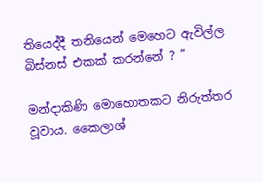තියෙද්දී තනියෙන් මෙහෙට ඇවිල්ල බිස්නස් එකක් කරන්නේ ? ”

මන්දාකිණි මොහොතකට නිරුත්තර වූවාය. කෛලාශ්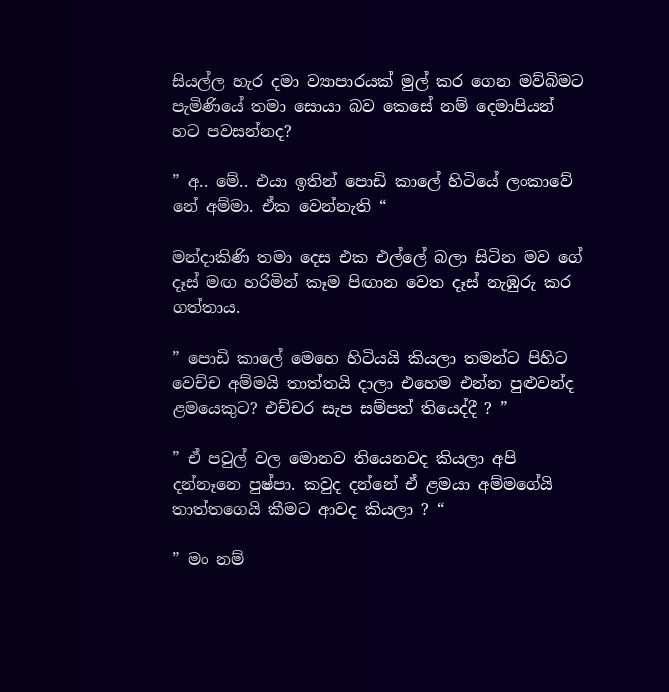සියල්ල හැර දමා ව්‍යාපාරයක් මුල් කර ගෙන මව්බිමට පැමිණියේ තමා සොයා බව කෙසේ නම් දෙමාපියන් හට පවසන්නද?

” අ.. මේ.. එයා ඉතින් පොඩි කාලේ හිටියේ ලංකාවේ නේ අම්මා. ඒක වෙන්නැති “

මන්දාකිණි තමා දෙස එක එල්ලේ බලා සිටින මව ගේ දෑස් මඟ හරිමින් කෑම පිඟාන වෙත දෑස් නැඹුරු කර ගත්තාය.

” පොඩි කාලේ මෙහෙ හිටියයි කියලා තමන්ට පිහිට වෙච්ච අම්මයි තාත්තයි දාලා එහෙම එන්න පුළුවන්ද ළමයෙකුට? එච්චර සැප සම්පත් තියෙද්දී ? ”

” ඒ පවුල් වල මොනව තියෙනවද කියලා අපි දන්නෑනෙ පුෂ්පා. කවුද දන්නේ ඒ ළමයා අම්මගේයි තාත්තගෙයි කීමට ආවද කියලා ? “

” මං නම්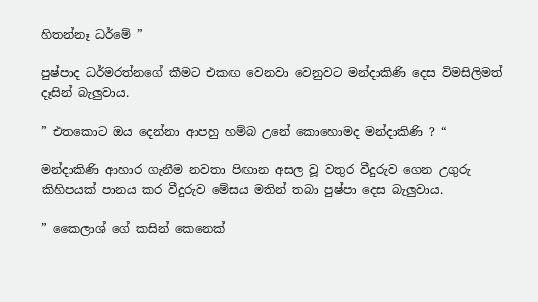හිතන්නෑ ධර්මේ ”

පුෂ්පාද ධර්මරත්නගේ කීමට එකඟ වෙනවා වෙනුවට මන්දාකිණි දෙස විමසිලිමත් දෑසින් බැලුවාය.

” එතකොට ඔය දෙන්නා ආපහු හම්බ උනේ කොහොමද මන්දාකිණි ? “

මන්දාකිණි ආහාර ගැනීම නවතා පිඟාන අසල වූ වතුර වීදුරුව ගෙන උගුරු කිහිපයක් පානය කර වීදුරුව මේසය මතින් තබා පුෂ්පා දෙස බැලුවාය.

” කෛලාශ් ගේ කසින් කෙනෙක්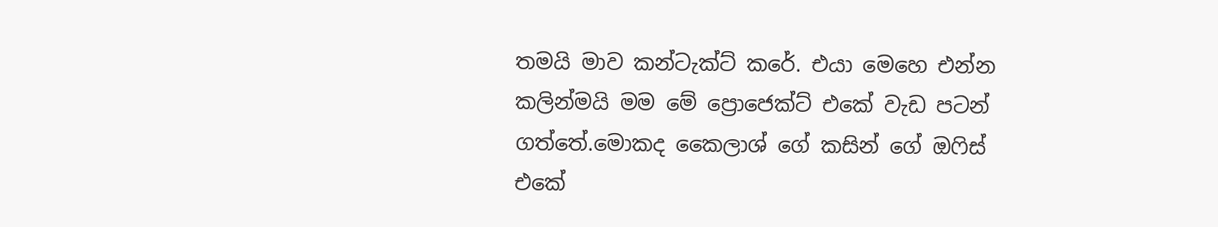තමයි මාව කන්ටැක්ට් කරේ. එයා මෙහෙ එන්න කලින්මයි මම මේ ප්‍රොජෙක්ට් එකේ වැඩ පටන් ගත්තේ.මොකද කෛලාශ් ගේ කසින් ගේ ඔෆිස් එකේ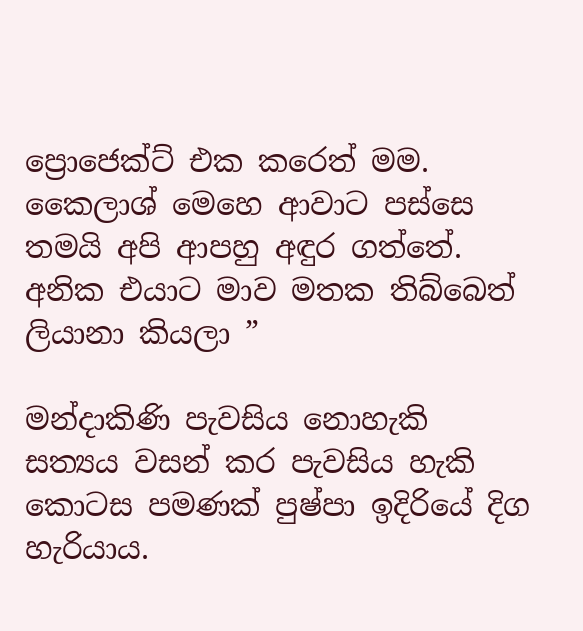ප්‍රොජෙක්ට් එක කරෙත් මම. කෛලාශ් මෙහෙ ආවාට පස්සෙ තමයි අපි ආපහු අඳුර ගත්තේ. අනික එයාට මාව මතක තිබ්බෙත් ලියානා කියලා ”

මන්දාකිණි පැවසිය නොහැකි සත්‍යය වසන් කර පැවසිය හැකි කොටස පමණක් පුෂ්පා ඉදිරියේ දිග හැරියාය.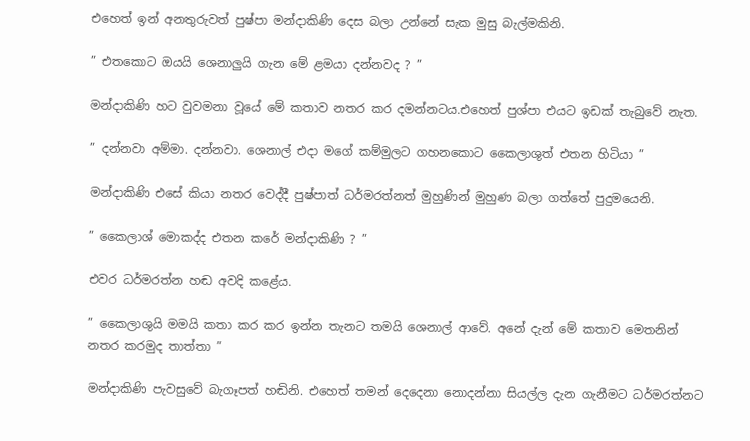එහෙත් ඉන් අනතුරුවත් පුෂ්පා මන්දාකිණි දෙස බලා උන්නේ සැක මුසු බැල්මකිනි.

” එතකොට ඔයයි ශෙනාලුයි ගැන මේ ළමයා දන්නවද ? ”

මන්දාකිණි හට වුවමනා වූයේ මේ කතාව නතර කර දමන්නටය.එහෙත් පුශ්පා එයට ඉඩක් තැබුවේ නැත.

” දන්නවා අම්මා. දන්නවා. ශෙනාල් එදා මගේ කම්මුලට ගහනකොට කෛලාශුත් එතන හිටියා ”

මන්දාකිණි එසේ කියා නතර වෙද්දී පුෂ්පාත් ධර්මරත්නත් මුහුණින් මුහුණ බලා ගත්තේ පුදුමයෙනි.

” කෛලාශ් මොකද්ද එතන කරේ මන්දාකිණි ? ”

එවර ධර්මරත්න හඬ අවදි කළේය.

” කෛලාශුයි මමයි කතා කර කර ඉන්න තැනට තමයි ශෙනාල් ආවේ. අනේ දැන් මේ කතාව මෙතනින් නතර කරමුද තාත්තා ”

මන්දාකිණි පැවසුවේ බැගෑපත් හඬිනි. එහෙත් තමන් දෙදෙනා නොදන්නා සියල්ල දැන ගැනීමට ධර්මරත්නට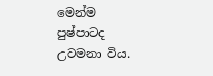මෙන්ම පුෂ්පාටද උවමනා විය.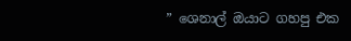” ශෙනාල් ඔයාට ගහපු එක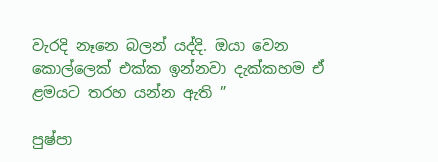වැරදි නෑනෙ බලන් යද්දි. ඔයා වෙන කොල්ලෙක් එක්ක ඉන්නවා දැක්කහම ඒ ළමයට තරහ යන්න ඇති ”

පුෂ්පා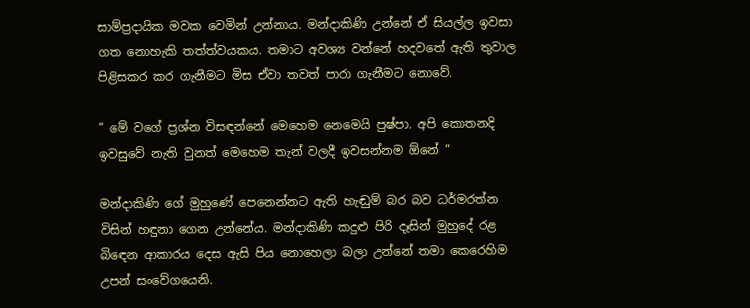සාම්ප්‍රදායික මවක වෙමින් උන්නාය. මන්දාකිණි උන්නේ ඒ සියල්ල ඉවසා ගත නොහැකි තත්ත්වයකය. තමාට අවශ්‍ය වන්නේ හදවතේ ඇති තුවාල පිළිසකර කර ගැනීමට මිස ඒවා තවත් පාරා ගැනීමට නොවේ.

” මේ වගේ ප්‍රශ්න විසඳන්නේ මෙහෙම නෙමෙයි පුෂ්පා. අපි කොතනදි ඉවසුවේ නැති වුනත් මෙහෙම තැන් වලදී ඉවසන්නම ඕනේ “

මන්දාකිණි ගේ මුහුණේ පෙනෙන්නට ඇති හැඬුම් බර බව ධර්මරත්න විසින් හඳුනා ගෙන උන්නේය. මන්දාකිණි කදුළු පිරි දෑසින් මුහුදේ රළ බිඳෙන ආකාරය දෙස ඇසි පිය නොහෙලා බලා උන්නේ තමා කෙරෙහිම උපන් සංවේගයෙනි.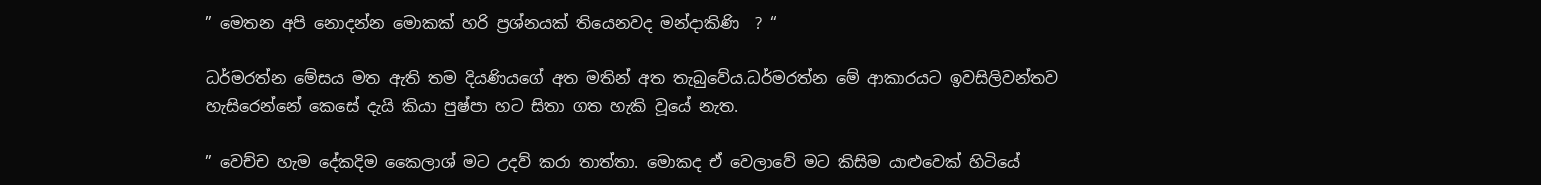” මෙතන අපි නොදන්න මොකක් හරි ප්‍රශ්නයක් තියෙනවද මන්දාකිණි  ? “

ධර්මරත්න මේසය මත ඇති තම දියණියගේ අත මතින් අත තැබුවේය.ධර්මරත්න මේ ආකාරයට ඉවසිලිවන්තව හැසිරෙන්නේ කෙසේ දැයි කියා පුෂ්පා හට සිතා ගත හැකි වූයේ නැත.

” වෙච්ච හැම දේකදිම කෛලාශ් මට උදව් කරා තාත්තා. මොකද ඒ වෙලාවේ මට කිසිම යාළුවෙක් හිටියේ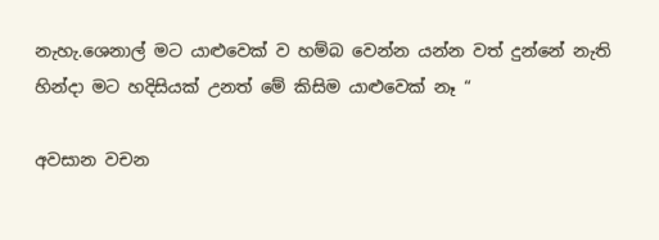නැහැ.ශෙනාල් මට යාළුවෙක් ව හම්බ වෙන්න යන්න වත් දුන්නේ නැති හින්දා මට හදිසියක් උනත් මේ කිසිම යාළුවෙක් නෑ “

අවසාන වචන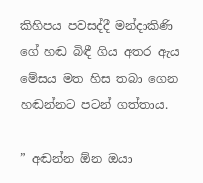කිහිපය පවසද්දී මන්දාකිණි ගේ හඬ බිඳී ගිය අතර ඇය මේසය මත හිස තබා ගෙන හඬන්නට පටන් ගත්තාය.

” අඬන්න ඕන ඔයා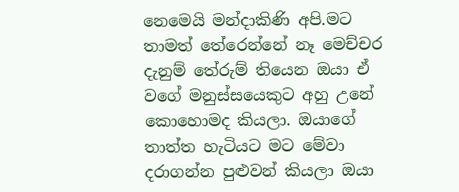නෙමෙයි මන්දාකිණි අපි.මට තාමත් තේරෙන්නේ නෑ මෙච්චර දැනුම් තේරුම් තියෙන ඔයා ඒ වගේ මනුස්සයෙකුට අහු උනේ කොහොමද කියලා. ඔයාගේ තාත්ත හැටියට මට මේවා දරාගන්න පුළුවන් කියලා ඔයා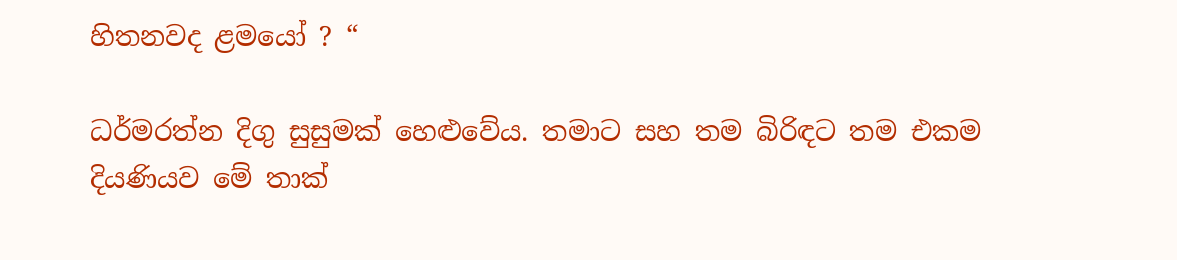හිතනවද ළමයෝ ? “

ධර්මරත්න දිගු සුසුමක් හෙළුවේය. තමාට සහ තම බිරිඳට තම එකම දියණියව මේ තාක්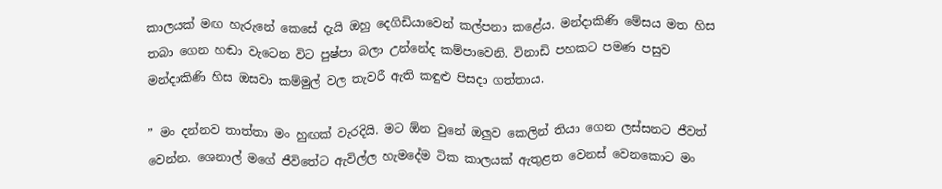කාලයක් මඟ හැරුනේ කෙසේ දැයි ඔහු දෙගිඩියාවෙන් කල්පනා කළේය. මන්දාකිණි මේසය මත හිස තබා ගෙන හඬා වැටෙන විට පුෂ්පා බලා උන්නේද කම්පාවෙනි. විනාඩි පහකට පමණ පසුව මන්දාකිණි හිස ඔසවා කම්මුල් වල තැවරී ඇති කඳුළු පිසදා ගත්තාය.

” මං දන්නව තාත්තා මං හුඟක් වැරදියි. මට ඕන වුනේ ඔලුව කෙලින් තියා ගෙන ලස්සනට ජීවත් වෙන්න. ශෙනාල් මගේ ජීවිතේට ඇවිල්ල හැමදේම ටික කාලයක් ඇතුළත වෙනස් වෙනකොට මං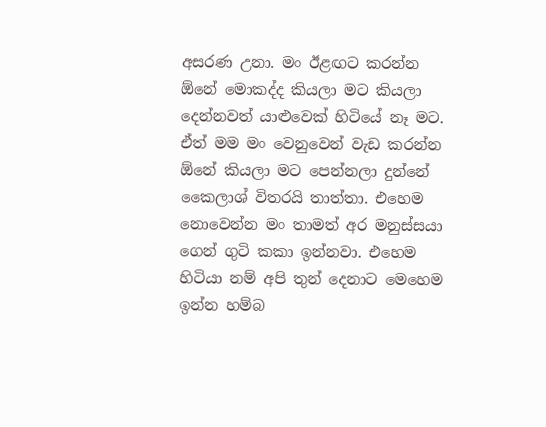අසරණ උනා. මං ඊළඟට කරන්න ඕනේ මොකද්ද කියලා මට කියලා දෙන්නවත් යාළුවෙක් හිටියේ නෑ මට. ඒත් මම මං වෙනුවෙන් වැඩ කරන්න ඕනේ කියලා මට පෙන්නලා දුන්නේ කෛලාශ් විතරයි තාත්තා. එහෙම නොවෙන්න මං තාමත් අර මනුස්සයා ගෙන් ගුටි කකා ඉන්නවා. එහෙම හිටියා නම් අපි තුන් දෙනාට මෙහෙම ඉන්න හම්බ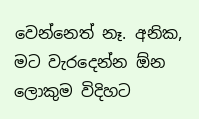වෙන්නෙත් නෑ. අනික, මට වැරදෙන්න ඕන ලොකුම විදිහට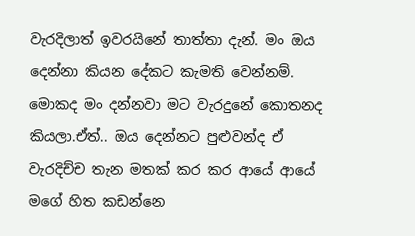වැරදිලාත් ඉවරයිනේ තාත්තා දැන්. මං ඔය දෙන්නා කියන දේකට කැමති වෙන්නම්. මොකද මං දන්නවා මට වැරදුනේ කොතනද කියලා.ඒත්.. ඔය දෙන්නට පුළුවන්ද ඒ වැරදිච්ච තැන මතක් කර කර ආයේ ආයේ මගේ හිත කඩන්නෙ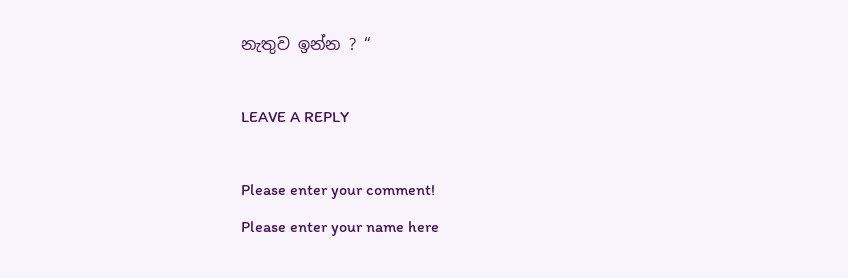නැතුව ඉන්න ? “

LEAVE A REPLY

Please enter your comment!
Please enter your name here